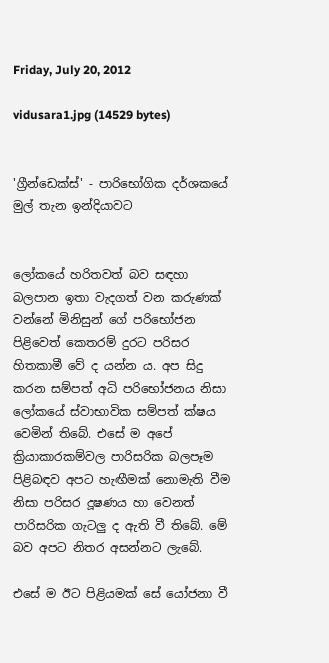Friday, July 20, 2012

vidusara1.jpg (14529 bytes)


'ග්‍රීන්ඩෙක්‌ස්‌' - පාරිභෝගික දර්ශකයේ
මුල් තැන ඉන්දියාවට


ලෝකයේ හරිතවත් බව සඳහා බලපාන ඉතා වැදගත් වන කරුණක්‌ වන්නේ මිනිසුන් ගේ පරිභෝජන පිළිවෙත් කෙතරම් දුරට පරිසර හිතකාමී වේ ද යන්න ය. අප සිදු කරන සම්පත් අධි පරිභෝජනය නිසා ලෝකයේ ස්‌වාභාවික සම්පත් ක්‌ෂය වෙමින් තිබේ. එසේ ම අපේ ක්‍රියාකාරකම්වල පාරිසරික බලපෑම පිළිබඳව අපට හැඟීමක්‌ නොමැති වීම නිසා පරිසර දූෂණය හා වෙනත් පාරිසරික ගැටලු ද ඇති වී තිබේ. මේ බව අපට නිතර අසන්නට ලැබේ.

එසේ ම ඊට පිළියමක්‌ සේ යෝජනා වී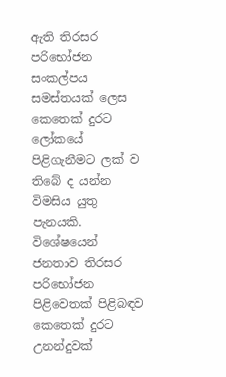ඇති තිරසර පරිභෝජන සංකල්පය සමස්‌තයක්‌ ලෙස කෙතෙක්‌ දුරට ලෝකයේ පිළිගැනීමට ලක්‌ ව තිබේ ද යන්න විමසිය යුතු පැනයකි. විශේෂයෙන් ජනතාව තිරසර පරිභෝජන පිළිවෙතක්‌ පිළිබඳව කෙතෙක්‌ දුරට උනන්දුවක්‌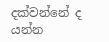දක්‌වන්නේ ද යන්න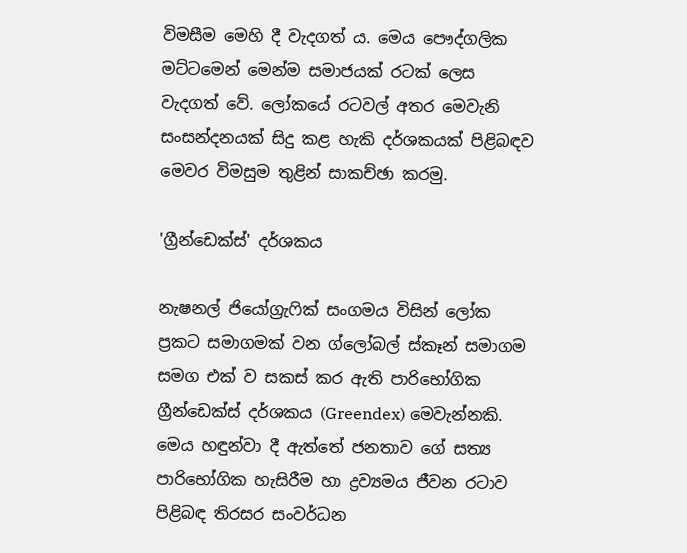විමසීම මෙහි දී වැදගත් ය. මෙය පෞද්ගලික මට්‌ටමෙන් මෙන්ම සමාජයක්‌ රටක්‌ ලෙස වැදගත් වේ. ලෝකයේ රටවල් අතර මෙවැනි සංසන්දනයක්‌ සිදු කළ හැකි දර්ශකයක්‌ පිළිබඳව මෙවර විමසුම තුළින් සාකච්ඡා කරමු.

'ග්‍රීන්ඩෙක්‌ස්‌' දර්ශකය

නැෂනල් ජියෝග්‍රැෆික්‌ සංගමය විසින් ලෝක ප්‍රකට සමාගමක්‌ වන ග්ලෝබල් ස්‌කෑන් සමාගම සමග එක්‌ ව සකස්‌ කර ඇති පාරිභෝගික ග්‍රීන්ඩෙක්‌ස්‌ දර්ශකය (Greendex) මෙවැන්නකි. මෙය හඳුන්වා දී ඇත්තේ ජනතාව ගේ සත්‍ය පාරිභෝගික හැසිරීම හා ද්‍රව්‍යමය ජීවන රටාව පිළිබඳ තිරසර සංවර්ධන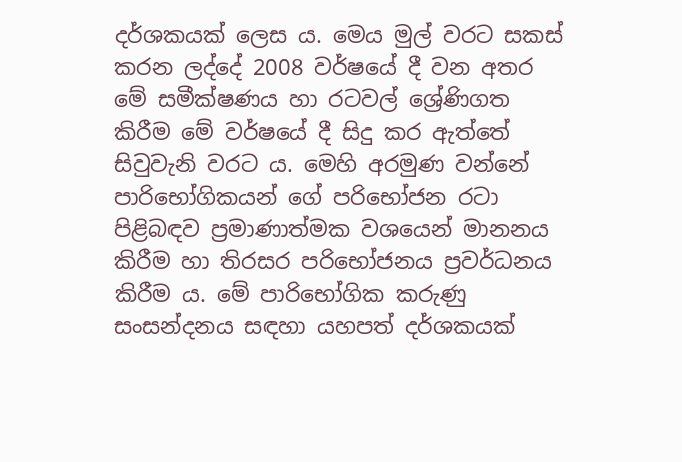දර්ශකයක්‌ ලෙස ය. මෙය මුල් වරට සකස්‌ කරන ලද්දේ 2008 වර්ෂයේ දී වන අතර මේ සමීක්‌ෂණය හා රටවල් ශ්‍රේණිගත කිරීම මේ වර්ෂයේ දී සිදු කර ඇත්තේ සිවුවැනි වරට ය. මෙහි අරමුණ වන්නේ පාරිභෝගිකයන් ගේ පරිභෝජන රටා පිළිබඳව ප්‍රමාණාත්මක වශයෙන් මානනය කිරීම හා තිරසර පරිභෝජනය ප්‍රවර්ධනය කිරීම ය. මේ පාරිභෝගික කරුණු සංසන්දනය සඳහා යහපත් දර්ශකයක්‌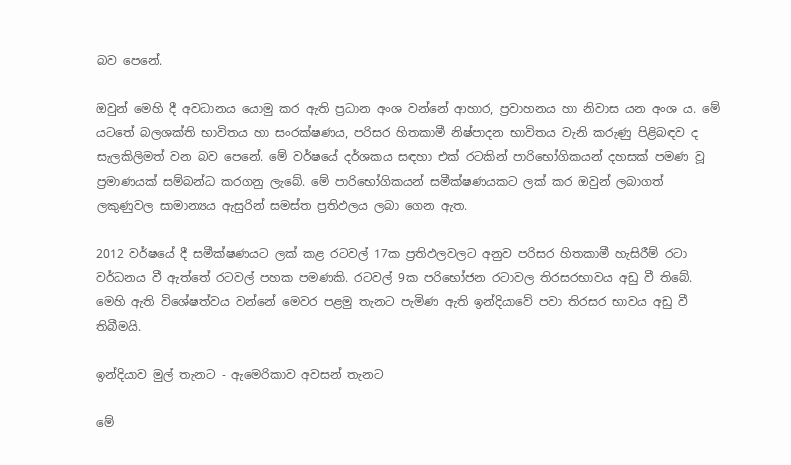බව පෙනේ.

ඔවුන් මෙහි දී අවධානය යොමු කර ඇති ප්‍රධාන අංශ වන්නේ ආහාර, ප්‍රවාහනය හා නිවාස යන අංශ ය. මේ යටතේ බලශක්‌ති භාවිතය හා සංරක්‌ෂණය, පරිසර හිතකාමී නිෂ්පාදන භාවිතය වැනි කරුණු පිළිබඳව ද සැලකිලිමත් වන බව පෙනේ. මේ වර්ෂයේ දර්ශකය සඳහා එක්‌ රටකින් පාරිභෝගිකයන් දහසක්‌ පමණ වූ ප්‍රමාණයක්‌ සම්බන්ධ කරගනු ලැබේ. මේ පාරිභෝගිකයන් සමීක්‌ෂණයකට ලක්‌ කර ඔවුන් ලබාගත් ලකුණුවල සාමාන්‍යය ඇසුරින් සමස්‌ත ප්‍රතිඵලය ලබා ගෙන ඇත.

2012 වර්ෂයේ දී සමීක්‌ෂණයට ලක්‌ කළ රටවල් 17ක ප්‍රතිඵලවලට අනුව පරිසර හිතකාමී හැසිරීම් රටා වර්ධනය වී ඇත්තේ රටවල් පහක පමණකි. රටවල් 9ක පරිභෝජන රටාවල තිරසරභාවය අඩු වී තිබේ. මෙහි ඇති විශේෂත්වය වන්නේ මෙවර පළමු තැනට පැමිණ ඇති ඉන්දියාවේ පවා තිරසර භාවය අඩු වී තිබීමයි.

ඉන්දියාව මුල් තැනට - ඇමෙරිකාව අවසන් තැනට

මේ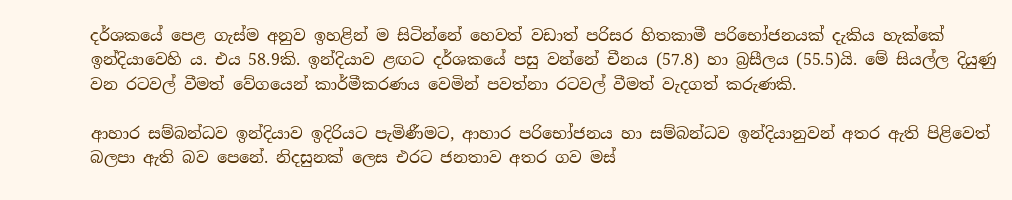දර්ශකයේ පෙළ ගැස්‌ම අනුව ඉහළින් ම සිටින්නේ හෙවත් වඩාත් පරිසර හිතකාමී පරිභෝජනයක්‌ දැකිය හැක්‌කේ ඉන්දියාවෙහි ය. එය 58.9කි. ඉන්දියාව ළඟට දර්ශකයේ පසු වන්නේ චීනය (57.8) හා බ්‍රසීලය (55.5)යි. මේ සියල්ල දියුණු වන රටවල් වීමත් වේගයෙන් කාර්මීකරණය වෙමින් පවත්නා රටවල් වීමත් වැදගත් කරුණකි.

ආහාර සම්බන්ධව ඉන්දියාව ඉදිරියට පැමිණීමට, ආහාර පරිභෝජනය හා සම්බන්ධව ඉන්දියානුවන් අතර ඇති පිළිවෙත් බලපා ඇති බව පෙනේ. නිදසුනක්‌ ලෙස එරට ජනතාව අතර ගව මස්‌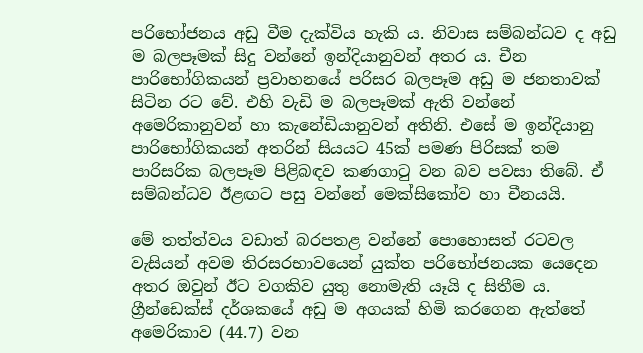පරිභෝජනය අඩු වීම දැක්‌විය හැකි ය. නිවාස සම්බන්ධව ද අඩු ම බලපෑමක්‌ සිදු වන්නේ ඉන්දියානුවන් අතර ය. චීන පාරිභෝගිකයන් ප්‍රවාහනයේ පරිසර බලපෑම අඩු ම ජනතාවක්‌ සිටින රට වේ. එහි වැඩි ම බලපෑමක්‌ ඇති වන්නේ අමෙරිකානුවන් හා කැනේඩියානුවන් අතිනි. එසේ ම ඉන්දියානු පාරිභෝගිකයන් අතරින් සියයට 45ක්‌ පමණ පිරිසක්‌ තම පාරිසරික බලපෑම පිළිබඳව කණගාටු වන බව පවසා තිබේ. ඒ සම්බන්ධව ඊළඟට පසු වන්නේ මෙක්‌සිකෝව හා චීනයයි.

මේ තත්ත්වය වඩාත් බරපතළ වන්නේ පොහොසත් රටවල වැසියන් අවම තිරසරභාවයෙන් යුක්‌ත පරිභෝජනයක යෙදෙන අතර ඔවුන් ඊට වගකිව යුතු නොමැති යෑයි ද සිතීම ය. ග්‍රීන්ඩෙක්‌ස්‌ දර්ශකයේ අඩු ම අගයක්‌ හිමි කරගෙන ඇත්තේ අමෙරිකාව (44.7) වන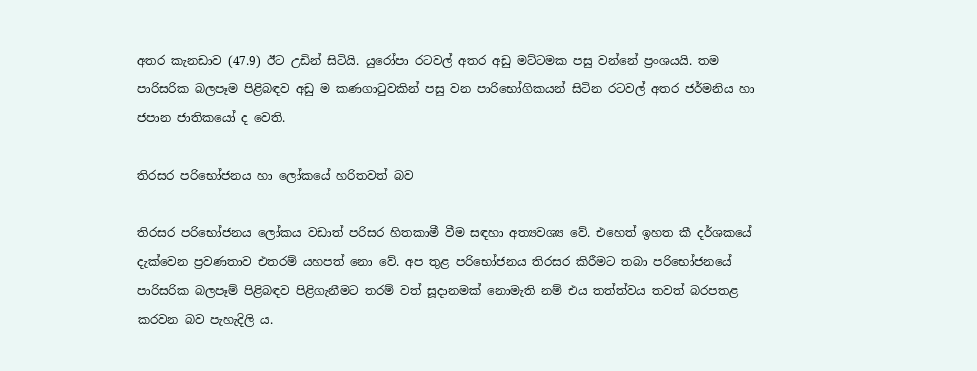අතර කැනඩාව (47.9) ඊට උඩින් සිටියි. යුරෝපා රටවල් අතර අඩු මට්‌ටමක පසු වන්නේ ප්‍රංශයයි. තම පාරිසරික බලපෑම පිළිබඳව අඩු ම කණගාටුවකින් පසු වන පාරිභෝගිකයන් සිටින රටවල් අතර ජර්මනිය හා ජපාන ජාතිකයෝ ද වෙති.

තිරසර පරිභෝජනය හා ලෝකයේ හරිතවත් බව

තිරසර පරිභෝජනය ලෝකය වඩාත් පරිසර හිතකාමී වීම සඳහා අත්‍යවශ්‍ය වේ. එහෙත් ඉහත කී දර්ශකයේ දැක්‌වෙන ප්‍රවණතාව එතරම් යහපත් නො වේ. අප තුළ පරිභෝජනය තිරසර කිරීමට තබා පරිභෝජනයේ පාරිසරික බලපෑම් පිළිබඳව පිළිගැනීමට තරම් වත් සූදානමක්‌ නොමැති නම් එය තත්ත්වය තවත් බරපතළ කරවන බව පැහැදිලි ය.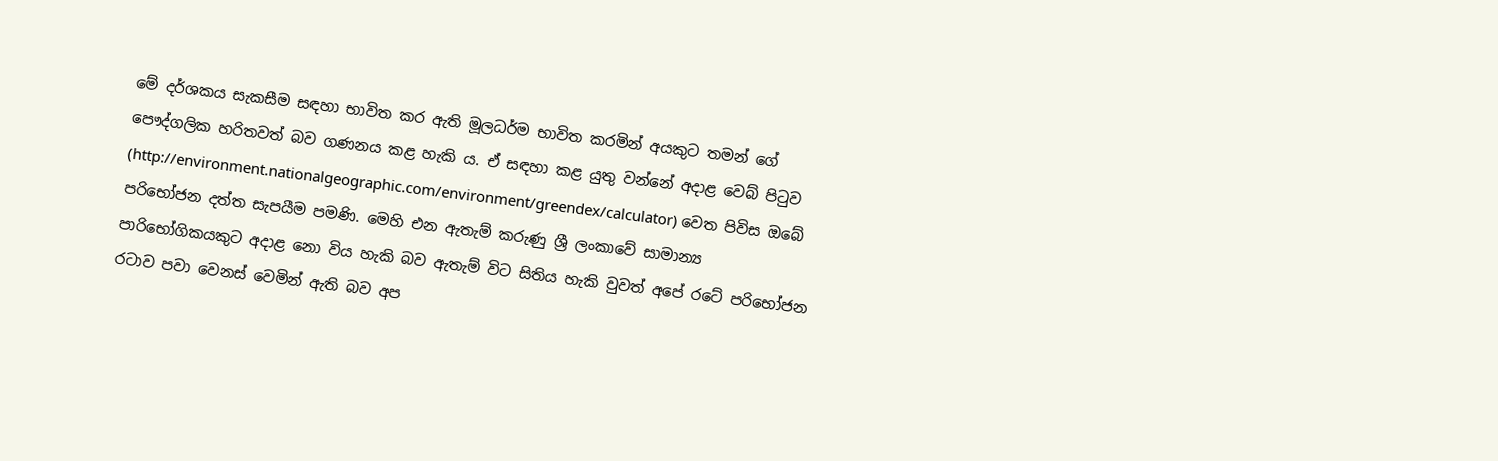මේ දර්ශකය සැකසීම සඳහා භාවිත කර ඇති මූලධර්ම භාවිත කරමින් අයකුට තමන් ගේ පෞද්ගලික හරිතවත් බව ගණනය කළ හැකි ය. ඒ සඳහා කළ යුතු වන්නේ අදාළ වෙබ් පිටුව (http://environment.nationalgeographic.com/environment/greendex/calculator) වෙත පිවිස ඔබේ පරිභෝජන දත්ත සැපයීම පමණි. මෙහි එන ඇතැම් කරුණු ශ්‍රී ලංකාවේ සාමාන්‍ය පාරිභෝගිකයකුට අදාළ නො විය හැකි බව ඇතැම් විට සිතිය හැකි වුවත් අපේ රටේ පරිභෝජන රටාව පවා වෙනස්‌ වෙමින් ඇති බව අප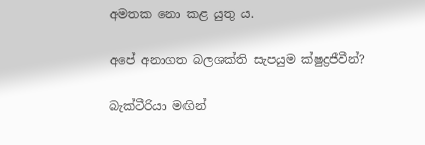අමතක නො කළ යුතු ය.

අපේ අනාගත බලශක්‌ති සැපයුම ක්‌ෂුද්‍රජීවීන්?

බැක්‌ටීරියා මඟින්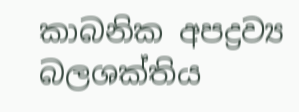කාබනික අපද්‍රව්‍ය බලශක්‌තිය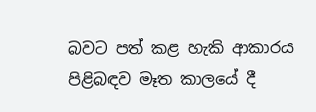බවට පත් කළ හැකි ආකාරය පිළිබඳව මෑත කාලයේ දී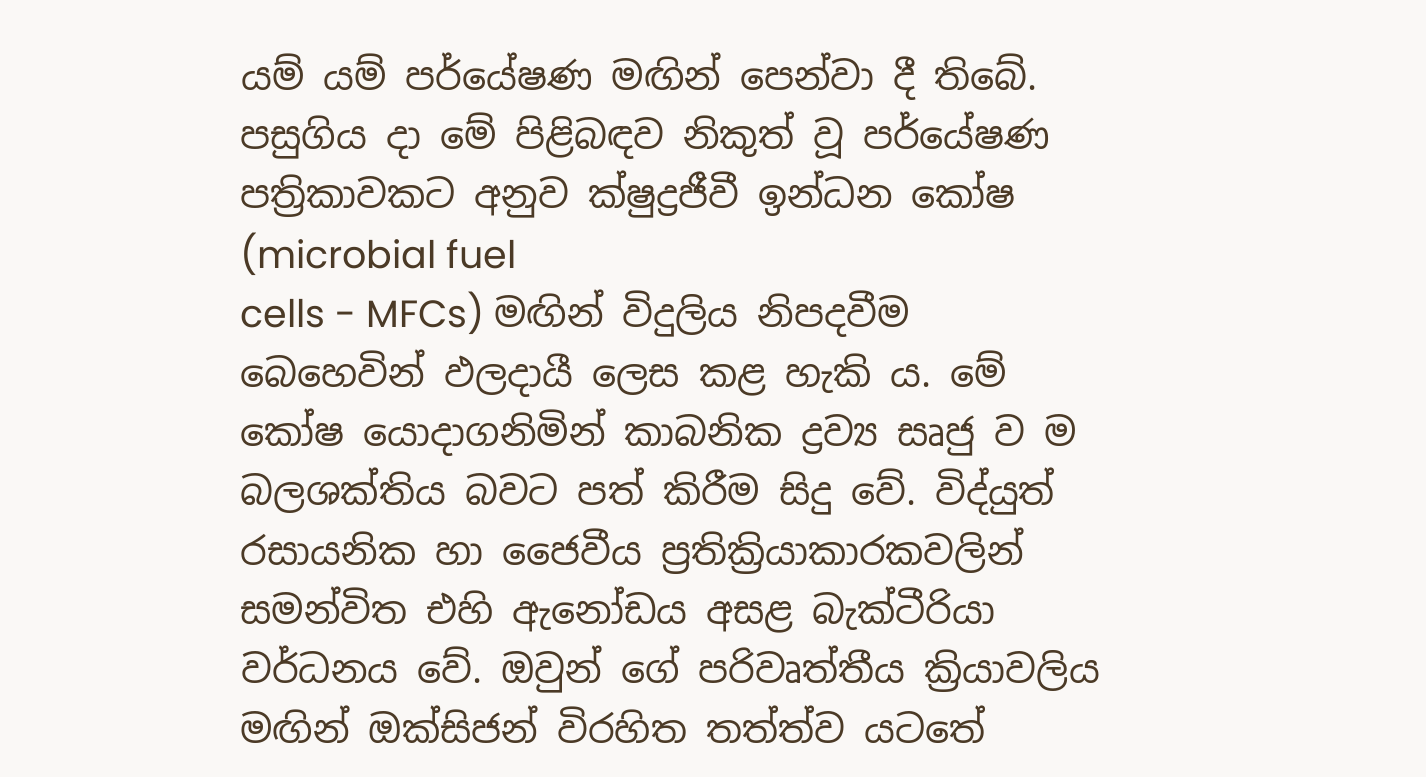යම් යම් පර්යේෂණ මඟින් පෙන්වා දී තිබේ. පසුගිය දා මේ පිළිබඳව නිකුත් වූ පර්යේෂණ පත්‍රිකාවකට අනුව ක්‌ෂුද්‍රජීවී ඉන්ධන කෝෂ (microbial fuel
cells - MFCs) මඟින් විදුලිය නිපදවීම බෙහෙවින් ඵලදායී ලෙස කළ හැකි ය. මේ කෝෂ යොදාගනිමින් කාබනික ද්‍රව්‍ය සෘජු ව ම බලශක්‌තිය බවට පත් කිරීම සිදු වේ. විද්යුත් රසායනික හා ජෛවීය ප්‍රතික්‍රියාකාරකවලින් සමන්විත එහි ඇනෝඩය අසළ බැක්‌ටීරියා වර්ධනය වේ. ඔවුන් ගේ පරිවෘත්තීය ක්‍රියාවලිය මඟින් ඔක්‌සිජන් විරහිත තත්ත්ව යටතේ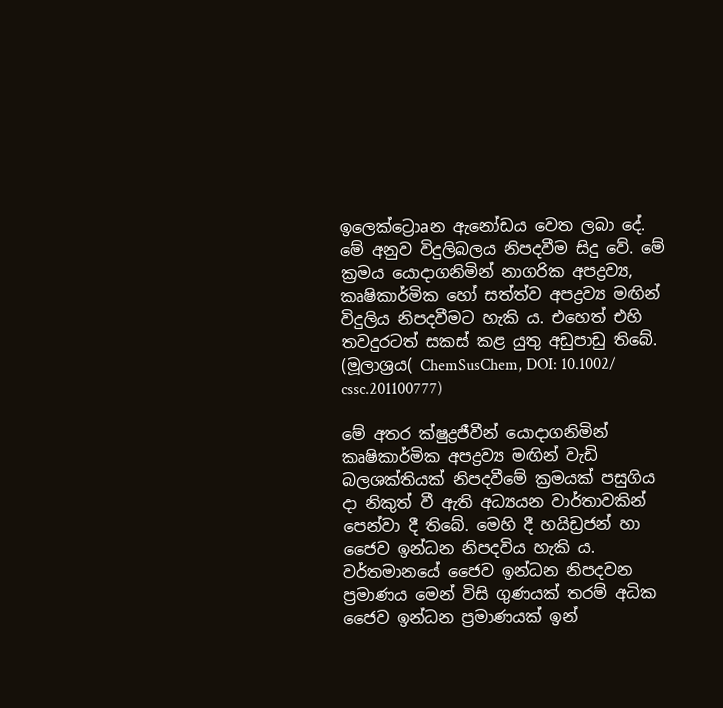ඉලෙක්‌ට්‍රොaන ඇනෝඩය වෙත ලබා දේ. මේ අනුව විදුලිබලය නිපදවීම සිදු වේ. මේ ක්‍රමය යොදාගනිමින් නාගරික අපද්‍රව්‍ය, කෘෂිකාර්මික හෝ සත්ත්ව අපද්‍රව්‍ය මඟින් විදුලිය නිපදවීමට හැකි ය. එහෙත් එහි තවදුරටත් සකස්‌ කළ යුතු අඩුපාඩු තිබේ. (මූලාශ්‍රය( ChemSusChem, DOI: 10.1002/
cssc.201100777)

මේ අතර ක්‌ෂුද්‍රජීවීන් යොදාගනිමින් කෘෂිකාර්මික අපද්‍රව්‍ය මඟින් වැඩි බලශක්‌තියක්‌ නිපදවීමේ ක්‍රමයක්‌ පසුගිය දා නිකුත් වී ඇති අධ්‍යයන වාර්තාවකින් පෙන්වා දී තිබේ. මෙහි දී හයිඩ්‍රජන් හා ජෛව ඉන්ධන නිපදවිය හැකි ය. වර්තමානයේ ජෛව ඉන්ධන නිපදවන ප්‍රමාණය මෙන් විසි ගුණයක්‌ තරම් අධික ජෛව ඉන්ධන ප්‍රමාණයක්‌ ඉන්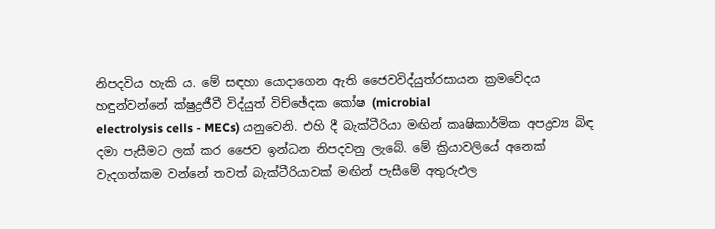නිපදවිය හැකි ය. මේ සඳහා යොදාගෙන ඇති ජෛවවිද්යුත්රසායන ක්‍රමවේදය හඳුන්වන්නේ ක්‌ෂුද්‍රජීවී විද්යුත් විච්ඡේදක කෝෂ (microbial
electrolysis cells - MECs) යනුවෙනි. එහි දී බැක්‌ටීරියා මඟින් කෘෂිකාර්මික අපද්‍රව්‍ය බිඳ දමා පැසීමට ලක්‌ කර ජෛව ඉන්ධන නිපදවනු ලැබේ. මේ ක්‍රියාවලියේ අනෙක්‌ වැදගත්කම වන්නේ තවත් බැක්‌ටීරියාවක්‌ මඟින් පැසීමේ අතුරුඵල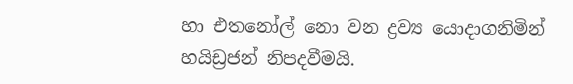හා එතනෝල් නො වන ද්‍රව්‍ය යොදාගනිමින් හයිඩ්‍රජන් නිපදවීමයි.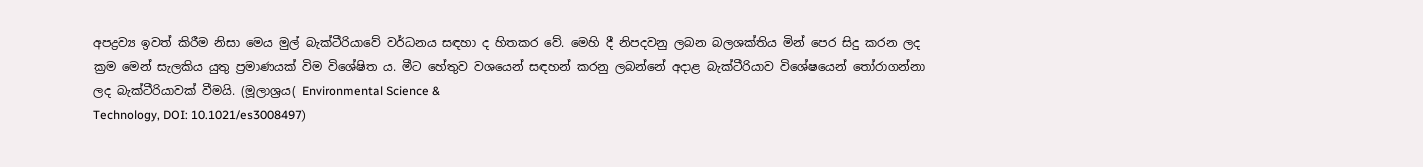අපද්‍රව්‍ය ඉවත් කිරීම නිසා මෙය මුල් බැක්‌ටීරියාවේ වර්ධනය සඳහා ද හිතකර වේ. මෙහි දී නිපදවනු ලබන බලශක්‌තිය මින් පෙර සිදු කරන ලද ක්‍රම මෙන් සැලකිය යුතු ප්‍රමාණයක්‌ විම විශේෂිත ය. මීට හේතුව වශයෙන් සඳහන් කරනු ලබන්නේ අදාළ බැක්‌ටීරියාව විශේෂයෙන් තෝරාගන්නා ලද බැක්‌ටීරියාවක්‌ වීමයි. (මූලාශ්‍රය( Environmental Science &
Technology, DOI: 10.1021/es3008497)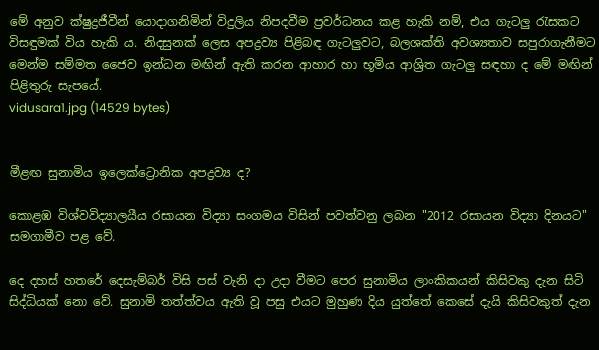මේ අනුව ක්‌ෂුද්‍රජීවීන් යොදාගනිමින් විදුලිය නිපදවීම ප්‍රවර්ධනය කළ හැකි නම්, එය ගැටලු රැසකට විසඳුමක්‌ විය හැකි ය. නිදසුනක්‌ ලෙස අපද්‍රව්‍ය පිළිබඳ ගැටලුවට, බලශක්‌ති අවශ්‍යතාව සපුරාගැනීමට මෙන්ම සම්මත ජෛව ඉන්ධන මඟින් ඇති කරන ආහාර හා භූමිය ආශ්‍රිත ගැටලු සඳහා ද මේ මඟින් පිළිතුරු සැපයේ.
vidusara1.jpg (14529 bytes)


මීළඟ සුනාමිය ඉලෙක්‌ට්‍රොනික අපද්‍රව්‍ය ද?

කොළඹ විශ්වවිද්‍යාලයීය රසායන විද්‍යා සංගමය විසින් පවත්වනු ලබන "2012 රසායන විද්‍යා දිනයට" සමගාමීව පළ වේ.

දෙ දහස්‌ හතරේ දෙසැම්බර් විසි පස්‌ වැනි දා උදා වීමට පෙර සුනාමිය ලාංකිකයන් කිසිවකු දැන සිටි සිද්ධියක්‌ නො වේ. සුනාමි තත්ත්වය ඇති වූ පසු එයට මුහුණ දිය යුත්තේ කෙසේ දැයි කිසිවකුත් දැන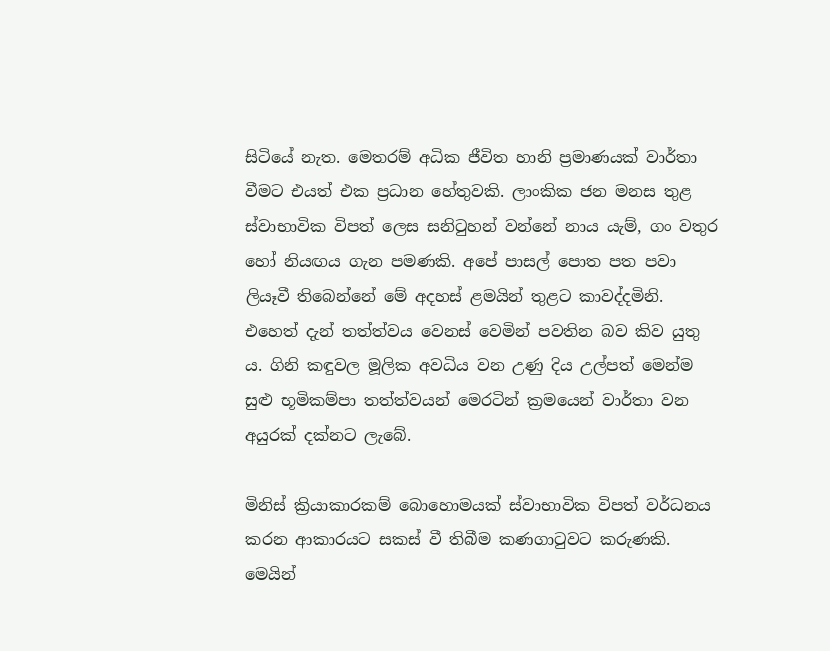සිටියේ නැත. මෙතරම් අධික ජීවිත හානි ප්‍රමාණයක්‌ වාර්තා වීමට එයත් එක ප්‍රධාන හේතුවකි. ලාංකික ජන මනස තුළ ස්‌වාභාවික විපත් ලෙස සනිටුහන් වන්නේ නාය යැම්, ගං වතුර හෝ නියඟය ගැන පමණකි. අපේ පාසල් පොත පත පවා ලියෑවී තිබෙන්නේ මේ අදහස්‌ ළමයින් තුළට කාවද්දමිනි. එහෙත් දැන් තත්ත්වය වෙනස්‌ වෙමින් පවතින බව කිව යුතු ය. ගිනි කඳුවල මූලික අවධිය වන උණු දිය උල්පත් මෙන්ම සුළු භූමිකම්පා තත්ත්වයන් මෙරටින් ක්‍රමයෙන් වාර්තා වන අයුරක්‌ දක්‌නට ලැබේ.

මිනිස්‌ ක්‍රියාකාරකම් බොහොමයක්‌ ස්‌වාභාවික විපත් වර්ධනය කරන ආකාරයට සකස්‌ වී තිබීම කණගාටුවට කරුණකි. මෙයින්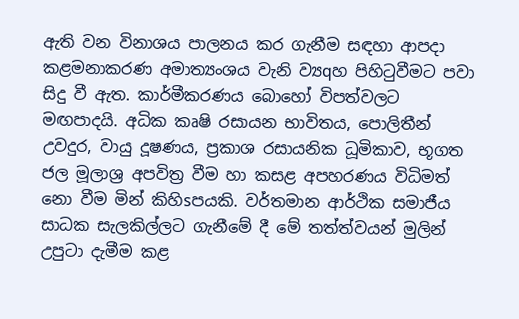ඇති වන විනාශය පාලනය කර ගැනීම සඳහා ආපදා කළමනාකරණ අමාත්‍යංශය වැනි ව්‍යqහ පිහිටුවීමට පවා සිදු වී ඇත. කාර්මීකරණය බොහෝ විපත්වලට මඟපාදයි. අධික කෘෂි රසායන භාවිතය, පොලිතීන් උවදුර, වායු දූෂණය, ප්‍රකාශ රසායනික ධූමිකාව, භූගත ජල මූලාශ්‍ර අපවිත්‍ර වීම හා කසළ අපහරණය විධිමත් නො වීම මින් කිහිsපයකි. වර්තමාන ආර්ථික සමාජීය සාධක සැලකිල්ලට ගැනීමේ දී මේ තත්ත්වයන් මුලින් උපුටා දැමීම කළ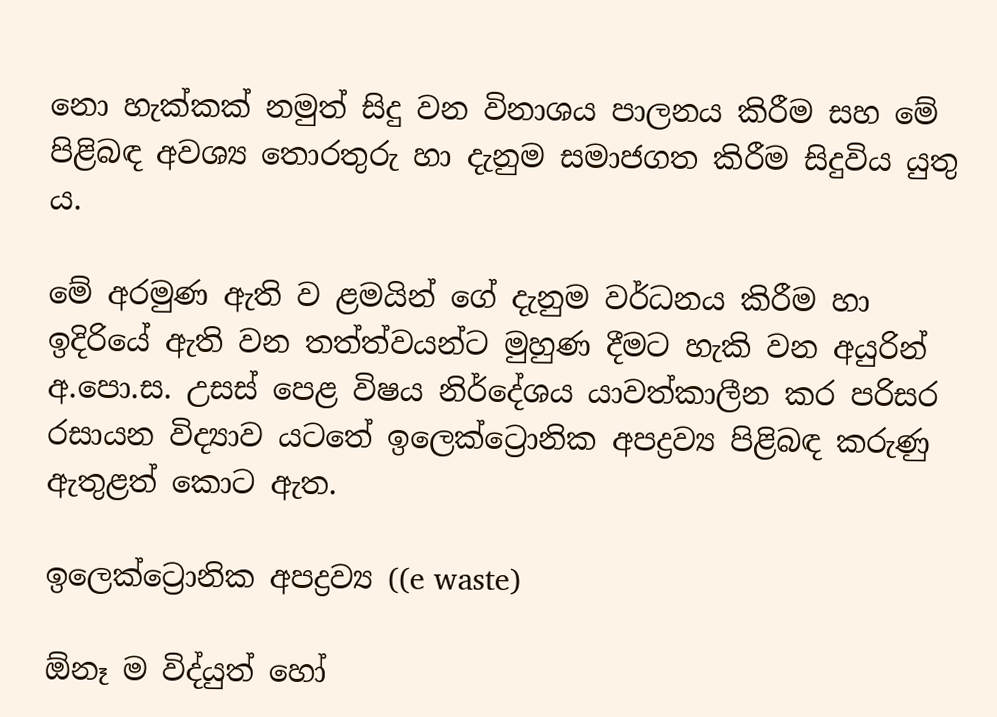නො හැක්‌කක්‌ නමුත් සිදු වන විනාශය පාලනය කිරීම සහ මේ පිළිබඳ අවශ්‍ය තොරතුරු හා දැනුම සමාජගත කිරීම සිදුවිය යුතු ය.

මේ අරමුණ ඇති ව ළමයින් ගේ දැනුම වර්ධනය කිරීම හා ඉදිරියේ ඇති වන තත්ත්වයන්ට මුහුණ දීමට හැකි වන අයුරින් අ.පො.ස. උසස්‌ පෙළ විෂය නිර්දේශය යාවත්කාලීන කර පරිසර රසායන විද්‍යාව යටතේ ඉලෙක්‌ට්‍රොනික අපද්‍රව්‍ය පිළිබඳ කරුණු ඇතුළත් කොට ඇත.

ඉලෙක්‌ට්‍රොනික අපද්‍රව්‍ය ((e waste)

ඕනෑ ම විද්යුත් හෝ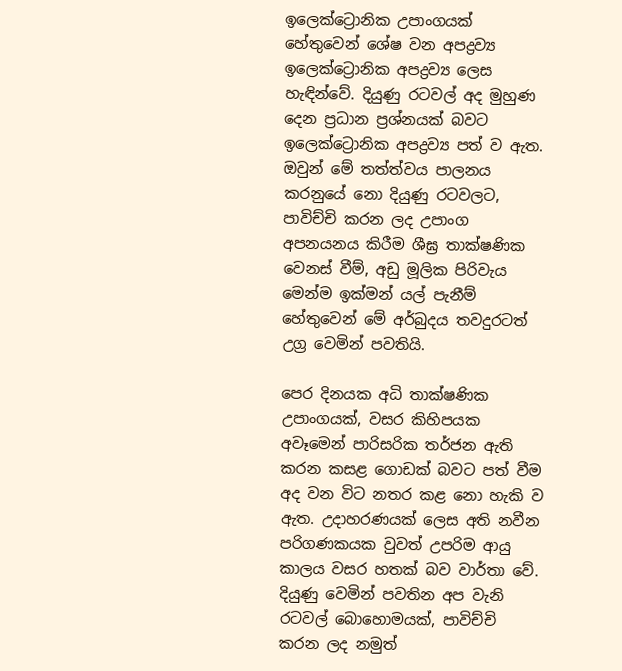ඉලෙක්‌ට්‍රොනික උපාංගයක්‌ හේතුවෙන් ශේෂ වන අපද්‍රව්‍ය ඉලෙක්‌ට්‍රොනික අපද්‍රව්‍ය ලෙස හැඳින්වේ. දියුණු රටවල් අද මුහුණ දෙන ප්‍රධාන ප්‍රශ්නයක්‌ බවට ඉලෙක්‌ට්‍රොනික අපද්‍රව්‍ය පත් ව ඇත. ඔවුන් මේ තත්ත්වය පාලනය කරනුයේ නො දියුණු රටවලට, පාවිච්චි කරන ලද උපාංග අපනයනය කිරීම ශීඝ්‍ර තාක්‌ෂණික වෙනස්‌ වීම්, අඩු මූලික පිරිවැය මෙන්ම ඉක්‌මන් යල් පැනීම් හේතුවෙන් මේ අර්බුදය තවදුරටත් උග්‍ර වෙමින් පවතියි.

පෙර දිනයක අධි තාක්‌ෂණික උපාංගයක්‌, වසර කිහිපයක අවෑමෙන් පාරිසරික තර්ජන ඇති කරන කසළ ගොඩක්‌ බවට පත් වීම අද වන විට නතර කළ නො හැකි ව ඇත. උදාහරණයක්‌ ලෙස අති නවීන පරිගණකයක වුවත් උපරිම ආයු කාලය වසර හතක්‌ බව වාර්තා වේ. දියුණු වෙමින් පවතින අප වැනි රටවල් බොහොමයක්‌, පාවිච්චි කරන ලද නමුත්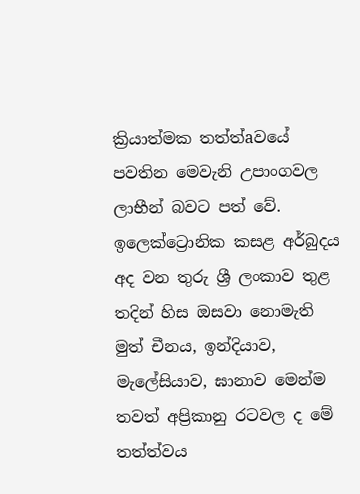ක්‍රියාත්මක තත්ත්aවයේ පවතින මෙවැනි උපාංගවල ලාභීන් බවට පත් වේ. ඉලෙක්‌ට්‍රොනික කසළ අර්බුදය අද වන තුරු ශ්‍රී ලංකාව තුළ තදින් හිස ඔසවා නොමැති මුත් චීනය, ඉන්දියාව, මැලේසියාව, ඝානාව මෙන්ම තවත් අප්‍රිකානු රටවල ද මේ තත්ත්වය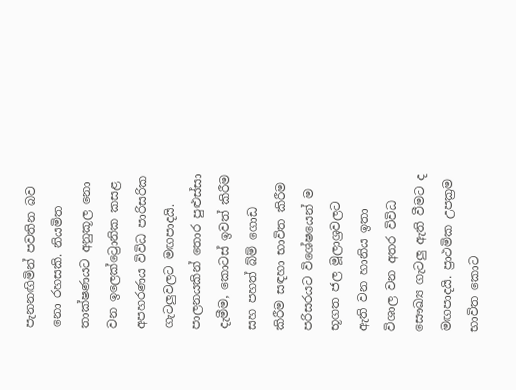පැනනඟිමින් පවතින බව නො රහසකි. නියමිත තාක්‌ෂණයට අනුකූල නො වන ඉලෙක්‌ට්‍රොනික කසළ අපහරණය විවිධ පාරිසරික ගැටලුවලට මඟපාදයි. පාලනයකින් තොර පුළුස්‌සා දැමීම, කොටස්‌ ඉවත් කිරීම සහ පහත් බ්ම් ගොඩ කිරීම සඳහා භාවිත කිරීම පරිසරයට විශේෂයෙන් ම භූගත ජල මූලාශ්‍රවලට ඇති වන හානිය ඉතා විශාල වන අතර විවිධ සෞඛ්‍ය ගැටලු ඇති වීමට ද මඟපාදයි. ප්‍රාථමික උපක්‍රම භාවිත කොට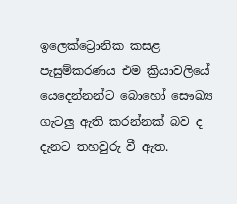ඉලෙක්‌ට්‍රොනික කසළ පැසුම්කරණය එම ක්‍රියාවලියේ යෙදෙන්නන්ට බොහෝ සෞඛ්‍ය ගැටලු ඇති කරන්නක්‌ බව ද දැනට තහවුරු වී ඇත.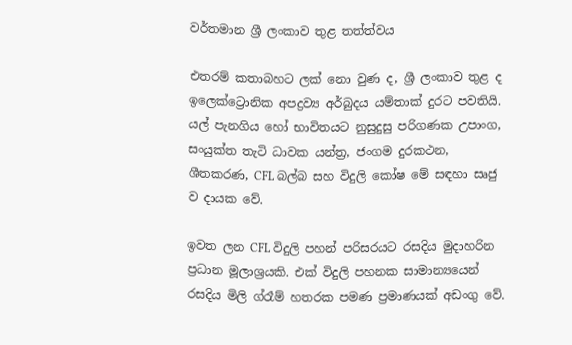වර්තමාන ශ්‍රී ලංකාව තුළ තත්ත්වය

එතරම් කතාබහට ලක්‌ නො වුණ ද, ශ්‍රී ලංකාව තුළ ද ඉලෙක්‌ට්‍රොනික අපද්‍රව්‍ය අර්බුදය යම්තාක්‌ දුරට පවතියි. යල් පැනගිය හෝ භාවිතයට නුසුදුසු පරිගණක උපාංග, සංයුක්‌ත තැටි ධාවක යන්ත්‍ර, ජංගම දුරකථන, ශීතකරණ, CFL බල්බ සහ විදුලි කෝෂ මේ සඳහා සෘජු ව දායක වේ.

ඉවත ලන CFL විදුලි පහන් පරිසරයට රසදිය මුදාහරින ප්‍රධාන මූලාශ්‍රයකි. එක්‌ විදුලි පහනක සාමාන්‍යයෙන් රසදිය මිලි ග්රෑම් හතරක පමණ ප්‍රමාණයක්‌ අඩංගු වේ.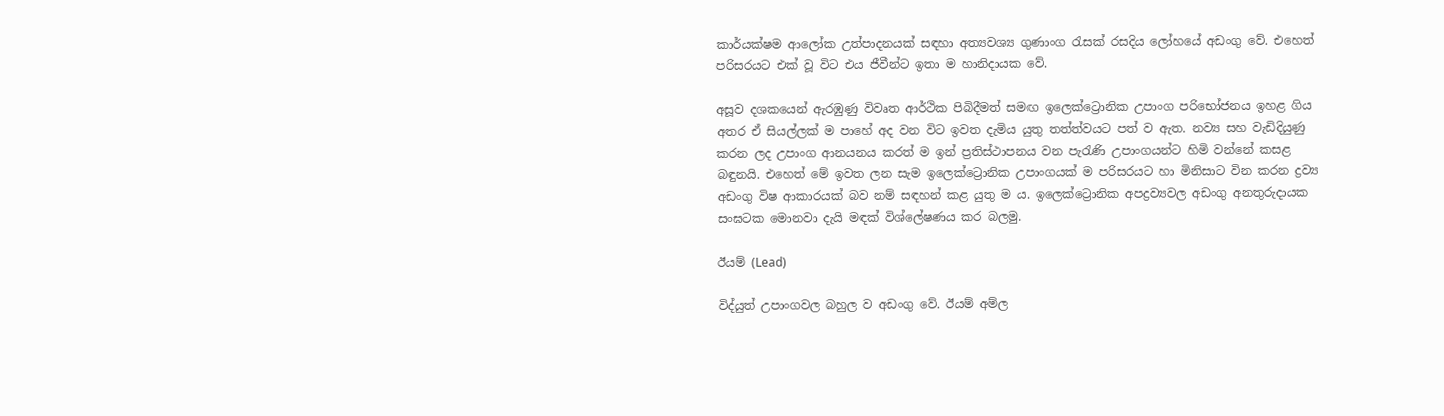කාර්යක්‌ෂම ආලෝක උත්පාදනයක්‌ සඳහා අත්‍යවශ්‍ය ගුණාංග රැසක්‌ රසදිය ලෝහයේ අඩංගු වේ. එහෙත් පරිසරයට එක්‌ වූ විට එය ජීවීන්ට ඉතා ම හානිදායක වේ.

අසූව දශකයෙන් ඇරඹුණු විවෘත ආර්ථික පිබිදීමත් සමඟ ඉලෙක්‌ට්‍රොනික උපාංග පරිභෝජනය ඉහළ ගිය අතර ඒ සියල්ලක්‌ ම පාහේ අද වන විට ඉවත දැමිය යුතු තත්ත්වයට පත් ව ඇත. නව්‍ය සහ වැඩිදියුණු කරන ලද උපාංග ආනයනය කරත් ම ඉන් ප්‍රතිස්‌ථාපනය වන පැරැණි උපාංගයන්ට හිමි වන්නේ කසළ බඳුනයි. එහෙත් මේ ඉවත ලන සැම ඉලෙක්‌ට්‍රොනික උපාංගයක්‌ ම පරිසරයට හා මිනිසාට වින කරන ද්‍රව්‍ය අඩංගු විෂ ආකාරයක්‌ බව නම් සඳහන් කළ යුතු ම ය. ඉලෙක්‌ට්‍රොනික අපද්‍රව්‍යවල අඩංගු අනතුරුදායක සංඝටක මොනවා දැයි මඳක්‌ විශ්ලේෂණය කර බලමු.

ඊයම් (Lead)

විද්යුත් උපාංගවල බහුල ව අඩංගු වේ. ඊයම් අම්ල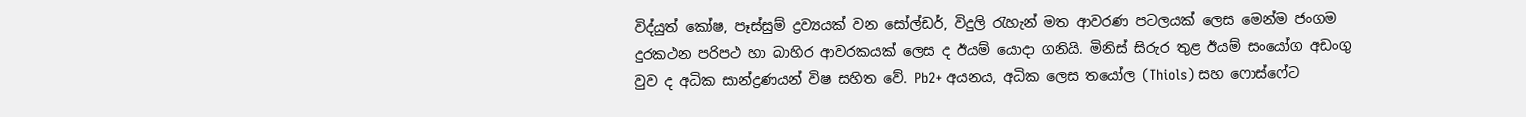විද්යුත් කෝෂ, පෑස්‌සුම් ද්‍රව්‍යයක්‌ වන සෝල්ඩර්, විදුලි රැහැන් මත ආවරණ පටලයක්‌ ලෙස මෙන්ම ජංගම දුරකථන පරිපථ හා බාහිර ආවරකයක්‌ ලෙස ද ඊයම් යොදා ගනියි. මිනිස්‌ සිරුර තුළ ඊයම් සංයෝග අඩංගු වුව ද අධික සාන්ද්‍රණයන් විෂ සහිත වේ. Pb2+ අයනය, අධික ලෙස තයෝල (Thiols) සහ ෆොස්‌ෆේට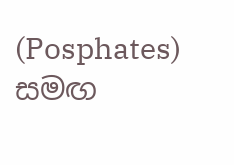(Posphates) සමඟ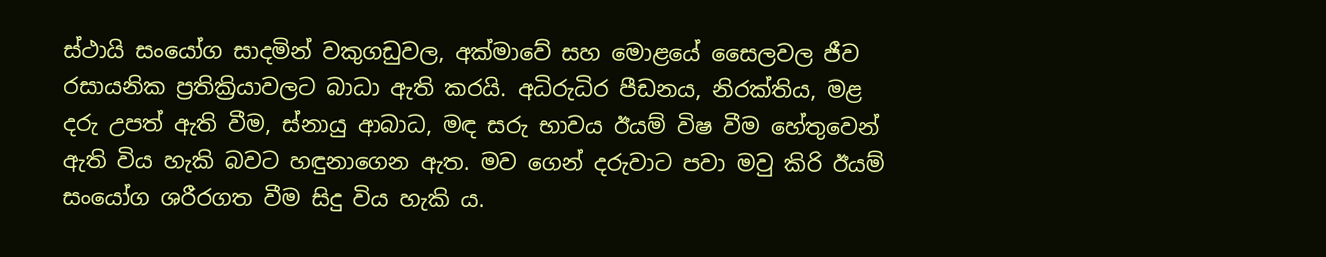ස්‌ථායි සංයෝග සාදමින් වකුගඩුවල, අක්‌මාවේ සහ මොළයේ සෛලවල ජීව රසායනික ප්‍රතික්‍රියාවලට බාධා ඇති කරයි. අධිරුධිර පීඩනය, නිරක්‌තිය, මළ දරු උපත් ඇති වීම, ස්‌නායු ආබාධ, මඳ සරු භාවය ඊයම් විෂ වීම හේතුවෙන් ඇති විය හැකි බවට හඳුනාගෙන ඇත. මව ගෙන් දරුවාට පවා මවු කිරි ඊයම් සංයෝග ශරීරගත වීම සිදු විය හැකි ය.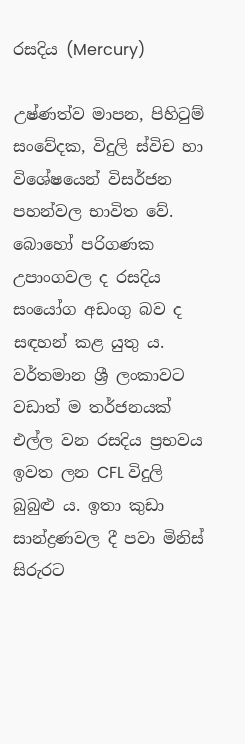රසදිය (Mercury)

උෂ්ණත්ව මාපන, පිහිටුම් සංවේදක, විදුලි ස්‌විච හා විශේෂයෙන් විසර්ජන පහන්වල භාවිත වේ. බොහෝ පරිගණක උපාංගවල ද රසදිය සංයෝග අඩංගු බව ද සඳහන් කළ යුතු ය. වර්තමාන ශ්‍රී ලංකාවට වඩාත් ම තර්ජනයක්‌ එල්ල වන රසදිය ප්‍රභවය ඉවත ලන CFL විදුලි බුබුළු ය. ඉතා කුඩා සාන්ද්‍රණවල දී පවා මිනිස්‌ සිරුරට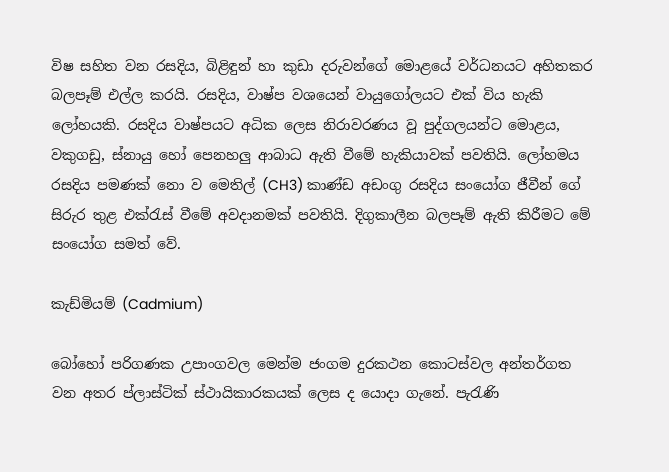විෂ සහිත වන රසදිය, බිළිඳුන් හා කුඩා දරුවන්ගේ මොළයේ වර්ධනයට අහිතකර බලපෑම් එල්ල කරයි. රසදිය, වාෂ්ප වශයෙන් වායුගෝලයට එක්‌ විය හැකි ලෝහයකි. රසදිය වාෂ්පයට අධික ලෙස නිරාවරණය වූ පුද්ගලයන්ට මොළය, වකුගඩු, ස්‌නායු හෝ පෙනහලු ආබාධ ඇති වීමේ හැකියාවක්‌ පවතියි. ලෝහමය රසදිය පමණක්‌ නො ව මෙතිල් (CH3) කාණ්‌ඩ අඩංගු රසදිය සංයෝග ජීවීන් ගේ සිරුර තුළ එක්‌රැස්‌ වීමේ අවදානමක්‌ පවතියි. දිගුකාලීන බලපෑම් ඇති කිරීමට මේ සංයෝග සමත් වේ.

කැඩ්මියම් (Cadmium)

බෝහෝ පරිගණක උපාංගවල මෙන්ම ජංගම දුරකථන කොටස්‌වල අන්තර්ගත වන අතර ප්ලාස්‌ටික්‌ ස්‌ථායිකාරකයක්‌ ලෙස ද යොදා ගැනේ. පැරැණි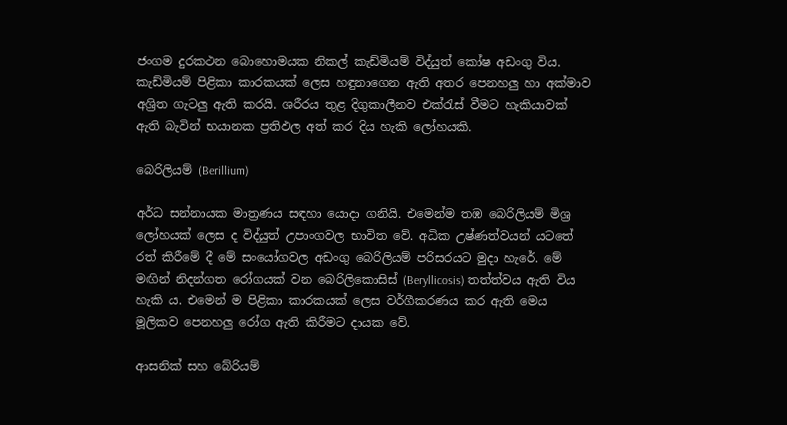ජංගම දුරකථන බොහොමයක නිකල් කැඩ්මියම් විද්යුත් කෝෂ අඩංගු විය. කැඩ්මියම් පිළිකා කාරකයක්‌ ලෙස හඳුනාගෙන ඇති අතර පෙනහලු හා අක්‌මාව අශ්‍රිත ගැටලු ඇති කරයි. ශරීරය තුළ දිගුකාලීනව එක්‌රැස්‌ වීමට හැකියාවක්‌ ඇති බැවින් භයානක ප්‍රතිඵල අත් කර දිය හැකි ලෝහයකි.

බෙරිලියම් (Berillium)

අර්ධ සන්නායක මාත්‍රණය සඳහා යොදා ගනියි. එමෙන්ම තඹ බෙරිලියම් මිශ්‍ර ලෝහයක්‌ ලෙස ද විද්යුත් උපාංගවල භාවිත වේ. අධික උෂ්ණත්වයන් යටතේ රත් කිරීමේ දී මේ සංයෝගවල අඩංගු බෙරිලියම් පරිසරයට මුදා හැරේ. මේ මඟින් නිදන්ගත රෝගයක්‌ වන බෙරිලිකොසිස්‌ (Beryllicosis) තත්ත්වය ඇති විය හැකි ය. එමෙන් ම පිළිකා කාරකයක්‌ ලෙස වර්ගීකරණය කර ඇති මෙය මූලිකව පෙනහලු රෝග ඇති කිරීමට දායක වේ.

ආසනික්‌ සහ බේරියම්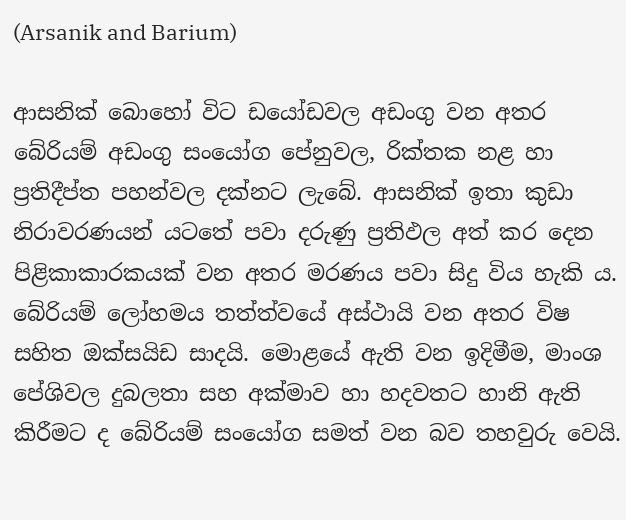(Arsanik and Barium)

ආසනික්‌ බොහෝ විට ඩයෝඩවල අඩංගු වන අතර බේරියම් අඩංගු සංයෝග පේනුවල, රික්‌තක නළ හා ප්‍රතිදීප්ත පහන්වල දක්‌නට ලැබේ. ආසනික්‌ ඉතා කුඩා නිරාවරණයන් යටතේ පවා දරුණු ප්‍රතිඵල අත් කර දෙන පිළිකාකාරකයක්‌ වන අතර මරණය පවා සිදු විය හැකි ය. බේරියම් ලෝහමය තත්ත්වයේ අස්‌ථායි වන අතර විෂ සහිත ඔක්‌සයිඩ සාදයි. මොළයේ ඇති වන ඉදිමීම, මාංශ පේශිවල දුබලතා සහ අක්‌මාව හා හදවතට හානි ඇති කිරීමට ද බේරියම් සංයෝග සමත් වන බව තහවුරු වෙයි.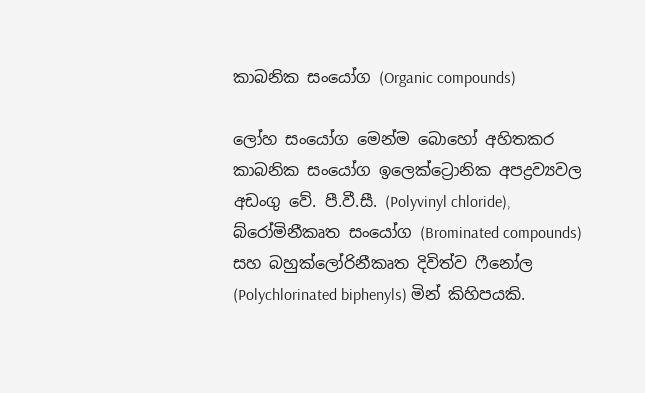කාබනික සංයෝග (Organic compounds)

ලෝහ සංයෝග මෙන්ම බොහෝ අහිතකර කාබනික සංයෝග ඉලෙක්‌ට්‍රොනික අපද්‍රව්‍යවල අඩංගු වේ. පී.වී.සී. (Polyvinyl chloride), බ්රෝමිනීකෘත සංයෝග (Brominated compounds) සහ බහුක්‌ලෝරිනීකෘත දිවිත්ව ෆීනෝල (Polychlorinated biphenyls) මින් කිහිපයකි.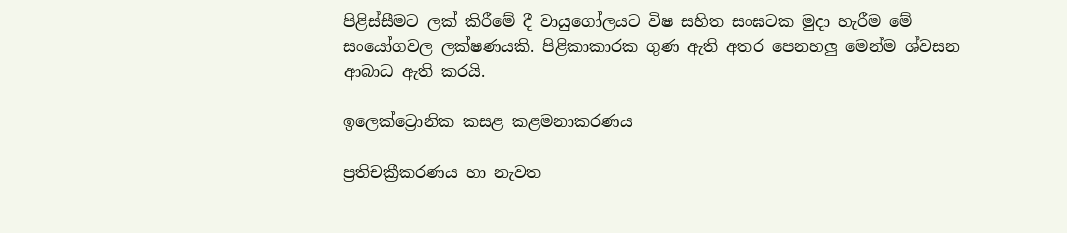පිළිස්‌සීමට ලක්‌ කිරීමේ දී වායුගෝලයට විෂ සහිත සංඝටක මුදා හැරීම මේ සංයෝගවල ලක්‌ෂණයකි. පිළිකාකාරක ගුණ ඇති අතර පෙනහලු මෙන්ම ශ්වසන ආබාධ ඇති කරයි.

ඉලෙක්‌ට්‍රොනික කසළ කළමනාකරණය

ප්‍රතිචක්‍රීකරණය හා නැවත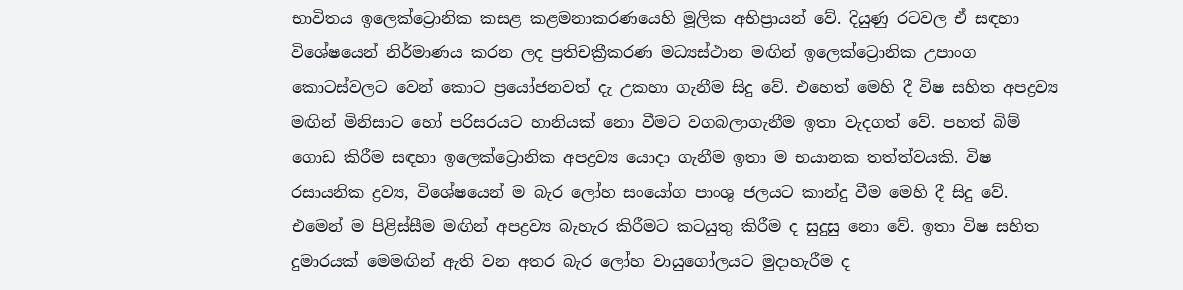භාවිතය ඉලෙක්‌ට්‍රොනික කසළ කළමනාකරණයෙහි මූලික අභිප්‍රායන් වේ. දියුණු රටවල ඒ සඳහා විශේෂයෙන් නිර්මාණය කරන ලද ප්‍රතිචක්‍රීකරණ මධ්‍යස්‌ථාන මඟින් ඉලෙක්‌ට්‍රොනික උපාංග කොටස්‌වලට වෙන් කොට ප්‍රයෝජනවත් දැ උකහා ගැනීම සිදු වේ. එහෙත් මෙහි දී විෂ සහිත අපද්‍රව්‍ය මඟින් මිනිසාට හෝ පරිසරයට හානියක්‌ නො වීමට වගබලාගැනීම ඉතා වැදගත් වේ. පහත් බිම් ගොඩ කිරීම සඳහා ඉලෙක්‌ට්‍රොනික අපද්‍රව්‍ය යොදා ගැනීම ඉතා ම භයානක තත්ත්වයකි. විෂ රසායනික ද්‍රව්‍ය, විශේෂයෙන් ම බැර ලෝහ සංයෝග පාංශු ජලයට කාන්දු වීම මෙහි දී සිදු වේ. එමෙන් ම පිළිස්‌සීම මඟින් අපද්‍රව්‍ය බැහැර කිරීමට කටයුතු කිරීම ද සුදුසු නො වේ. ඉතා විෂ සහිත දුමාරයක්‌ මෙමඟින් ඇති වන අතර බැර ලෝහ වායුගෝලයට මුදාහැරීම ද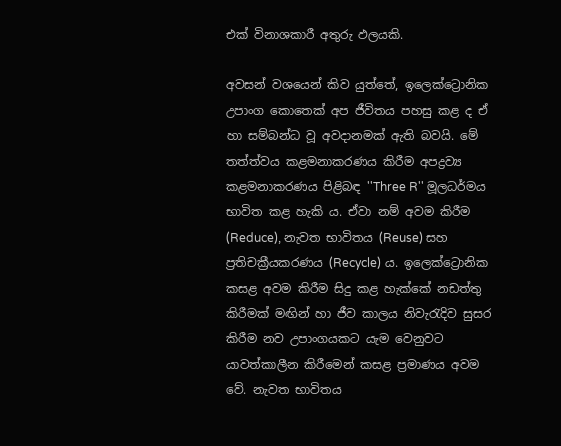එක්‌ විනාශකාරී අතුරු ඵලයකි.

අවසන් වශයෙන් කිව යුත්තේ, ඉලෙක්‌ට්‍රොනික උපාංග කොතෙක්‌ අප ජීවිතය පහසු කළ ද ඒ හා සම්බන්ධ වූ අවදානමක්‌ ඇති බවයි. මේ තත්ත්වය කළමනාකරණය කිරීම අපද්‍රව්‍ය කළමනාකරණය පිළිබඳ ''Three R'' මූලධර්මය භාවිත කළ හැකි ය. ඒවා නම් අවම කිරීම (Reduce), නැවත භාවිතය (Reuse) සහ ප්‍රතිචක්‍රීයකරණය (Recycle) ය. ඉලෙක්‌ට්‍රොනික කසළ අවම කිරීම සිදු කළ හැක්‌කේ නඩත්තු කිරීමක්‌ මඟින් හා ජීව කාලය නිවැරැදිව සුසර කිරීම නව උපාංගයකට යැම වෙනුවට යාවත්කාලීන කිරීමෙන් කසළ ප්‍රමාණය අවම වේ. නැවත භාවිතය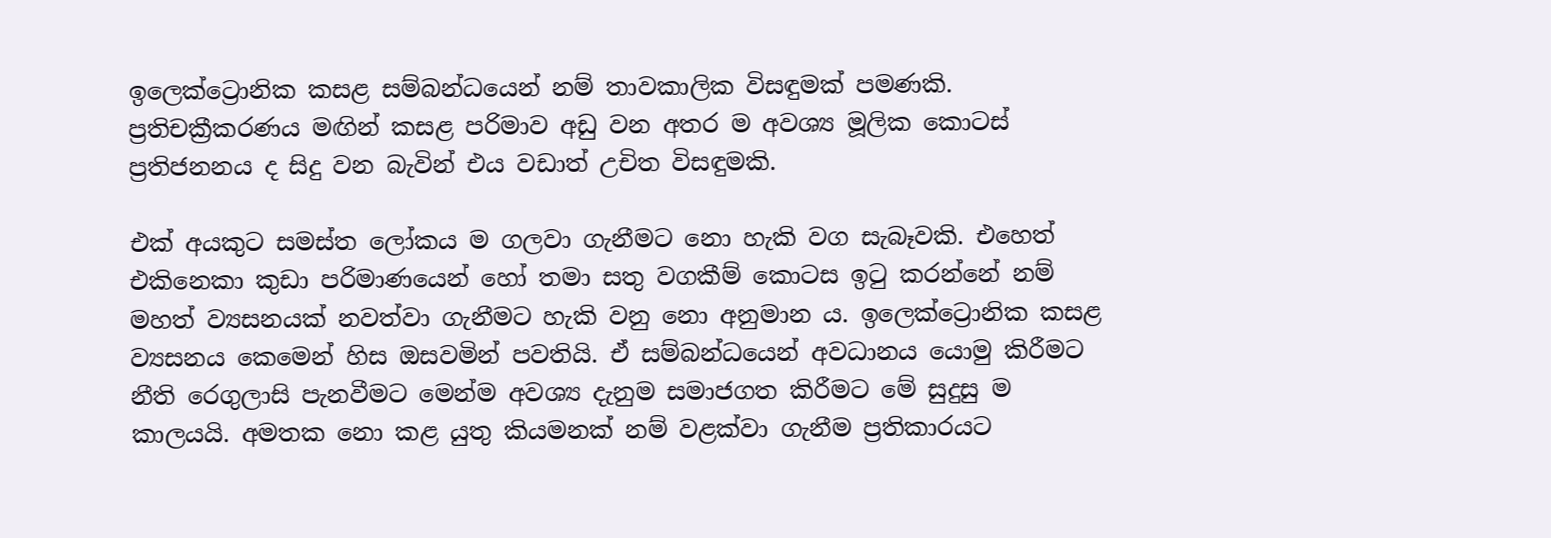ඉලෙක්‌ට්‍රොනික කසළ සම්බන්ධයෙන් නම් තාවකාලික විසඳුමක්‌ පමණකි. ප්‍රතිචක්‍රීකරණය මඟින් කසළ පරිමාව අඩු වන අතර ම අවශ්‍ය මූලික කොටස්‌ ප්‍රතිජනනය ද සිදු වන බැවින් එය වඩාත් උචිත විසඳුමකි.

එක්‌ අයකුට සමස්‌ත ලෝකය ම ගලවා ගැනීමට නො හැකි වග සැබෑවකි. එහෙත් එකිනෙකා කුඩා පරිමාණයෙන් හෝ තමා සතු වගකීම් කොටස ඉටු කරන්නේ නම් මහත් ව්‍යසනයක්‌ නවත්වා ගැනීමට හැකි වනු නො අනුමාන ය. ඉලෙක්‌ට්‍රොනික කසළ ව්‍යසනය කෙමෙන් හිස ඔසවමින් පවතියි. ඒ සම්බන්ධයෙන් අවධානය යොමු කිරීමට නීති රෙගුලාසි පැනවීමට මෙන්ම අවශ්‍ය දැනුම සමාජගත කිරීමට මේ සුදුසු ම කාලයයි. අමතක නො කළ යුතු කියමනක්‌ නම් වළක්‌වා ගැනීම ප්‍රතිකාරයට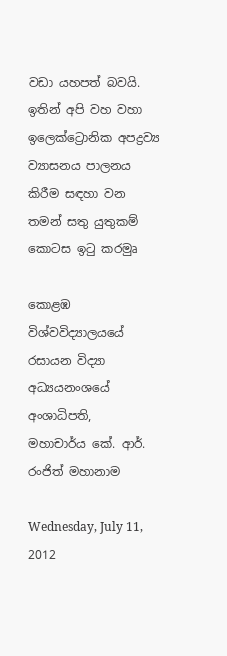වඩා යහපත් බවයි. ඉතින් අපි වහ වහා ඉලෙක්‌ට්‍රොනික අපද්‍රව්‍ය ව්‍යාසනය පාලනය කිරීම සඳහා වන තමන් සතු යුතුකම් කොටස ඉටු කරමුෘ

කොළඹ විශ්වවිද්‍යාලයයේ
රසායන විද්‍යා අධ්‍යයනංශයේ අංශාධිපති,
මහාචාර්ය කේ. ආර්. රංජිත් මහානාම

Wednesday, July 11, 2012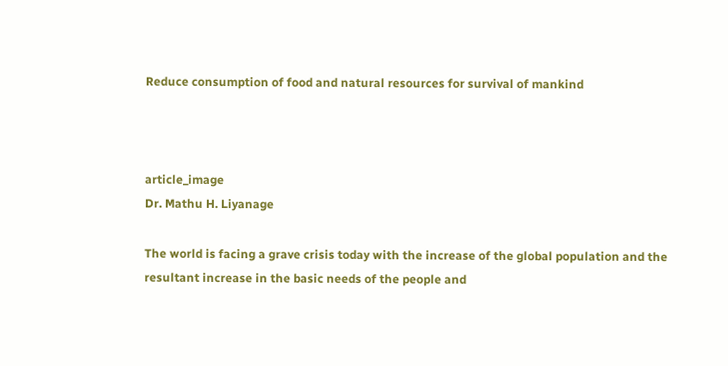Reduce consumption of food and natural resources for survival of mankind



article_image
Dr. Mathu H. Liyanage

The world is facing a grave crisis today with the increase of the global population and the resultant increase in the basic needs of the people and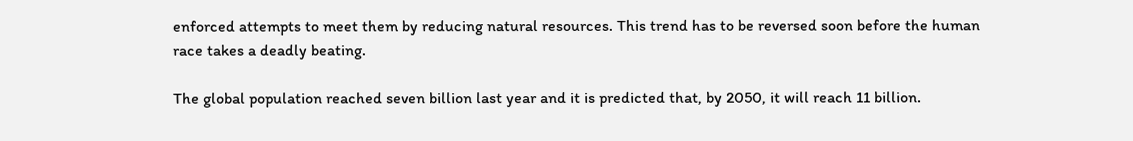enforced attempts to meet them by reducing natural resources. This trend has to be reversed soon before the human race takes a deadly beating.

The global population reached seven billion last year and it is predicted that, by 2050, it will reach 11 billion.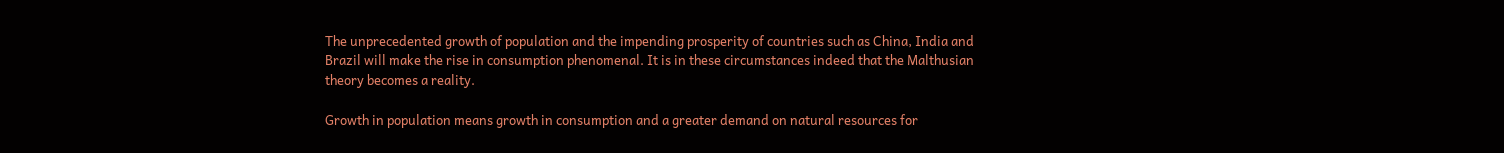The unprecedented growth of population and the impending prosperity of countries such as China, India and Brazil will make the rise in consumption phenomenal. It is in these circumstances indeed that the Malthusian theory becomes a reality.

Growth in population means growth in consumption and a greater demand on natural resources for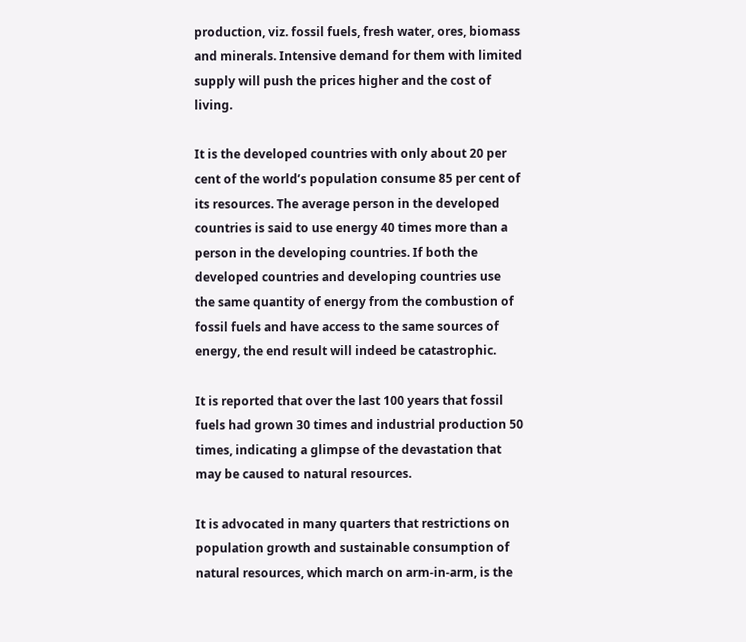production, viz. fossil fuels, fresh water, ores, biomass and minerals. Intensive demand for them with limited supply will push the prices higher and the cost of living.

It is the developed countries with only about 20 per cent of the world’s population consume 85 per cent of its resources. The average person in the developed countries is said to use energy 40 times more than a person in the developing countries. If both the developed countries and developing countries use the same quantity of energy from the combustion of fossil fuels and have access to the same sources of energy, the end result will indeed be catastrophic.

It is reported that over the last 100 years that fossil fuels had grown 30 times and industrial production 50 times, indicating a glimpse of the devastation that may be caused to natural resources.

It is advocated in many quarters that restrictions on population growth and sustainable consumption of natural resources, which march on arm-in-arm, is the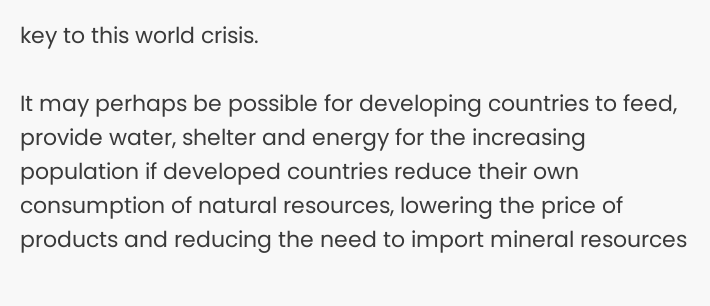key to this world crisis.

It may perhaps be possible for developing countries to feed, provide water, shelter and energy for the increasing population if developed countries reduce their own consumption of natural resources, lowering the price of products and reducing the need to import mineral resources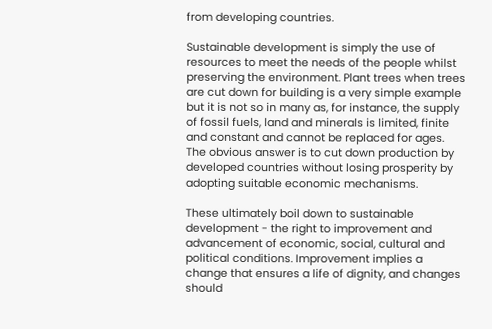from developing countries.

Sustainable development is simply the use of resources to meet the needs of the people whilst preserving the environment. Plant trees when trees are cut down for building is a very simple example but it is not so in many as, for instance, the supply of fossil fuels, land and minerals is limited, finite and constant and cannot be replaced for ages. The obvious answer is to cut down production by developed countries without losing prosperity by adopting suitable economic mechanisms.

These ultimately boil down to sustainable development - the right to improvement and advancement of economic, social, cultural and political conditions. Improvement implies a change that ensures a life of dignity, and changes should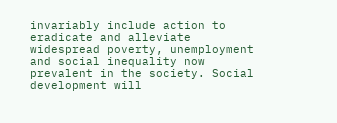invariably include action to eradicate and alleviate widespread poverty, unemployment and social inequality now prevalent in the society. Social development will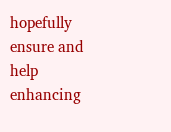hopefully ensure and help enhancing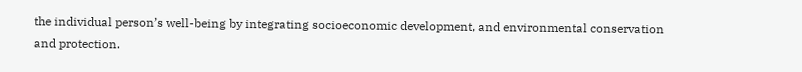the individual person’s well-being by integrating socioeconomic development, and environmental conservation and protection.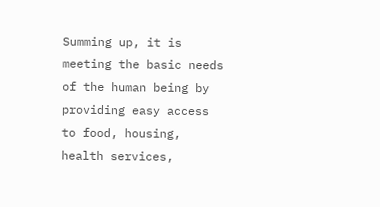Summing up, it is meeting the basic needs of the human being by providing easy access to food, housing, health services,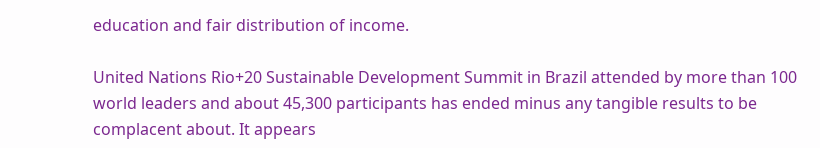education and fair distribution of income.

United Nations Rio+20 Sustainable Development Summit in Brazil attended by more than 100 world leaders and about 45,300 participants has ended minus any tangible results to be complacent about. It appears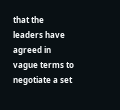that the leaders have agreed in vague terms to negotiate a set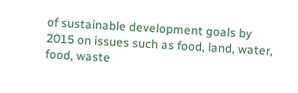of sustainable development goals by 2015 on issues such as food, land, water, food, waste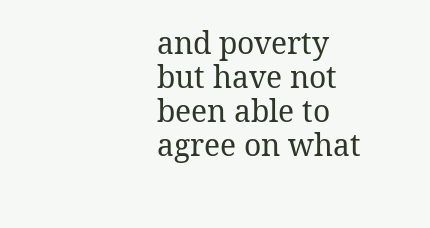and poverty but have not been able to agree on what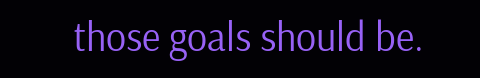those goals should be.